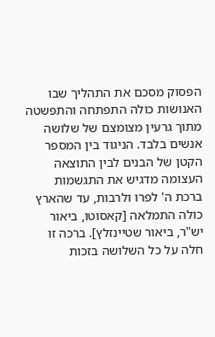הפסוק מסכם את התהליך שבו האנושות כולה התפתחה והתפשטה מתוך גרעין מצומצם של שלושה אנשים בלבד. הניגוד בין המספר הקטן של הבנים לבין התוצאה העצומה מדגיש את התגשמות ברכת ה' לפרו ולרבות, עד שהארץ כולה התמלאה [קאסוטו, ביאור יש"ר, ביאור שטיינזלץ]. ברכה זו חלה על כל השלושה בזכות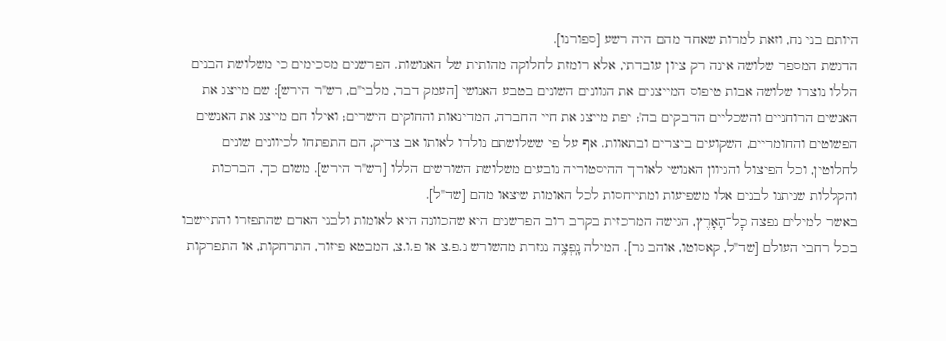היותם בני נח, וזאת למרות שאחד מהם היה רשע [ספורנו].
הדגשת המספר שלושה אינה רק ציון עובדתי, אלא רומזת לחלוקה מהותית של האנושות. הפרשנים מסכימים כי משלושת הבנים הללו נוצרו שלושה אבות טיפוס המייצגים את הגוונים השונים בטבע האנושי [העמק דבר, מלבי"ם, רש"ר הירש]: שם מייצג את האנשים הרוחניים והשכליים הדבקים בה'; יפת מייצג את חיי החברה, המדינאות והחוקים הישרים; ואילו חם מייצג את האנשים הפשוטים והחומריים, השקועים ביצרים ובתאוות. אף על פי ששלושתם נולדו לאותו אב צדיק, הם התפתחו לכיוונים שונים לחלוטין, וכל הפיצול והגיוון האנושי לאורך ההיסטוריה נובעים משלושת השורשים הללו [רש"ר הירש]. משום כך, הברכות והקללות שניתנו לבנים אלו משפיעות ומתייחסות לכל האומות שיצאו מהם [שד"ל].
באשר למילים נפצה כׇל־הָאָרֶץ, הגישה המרכזית בקרב רוב הפרשנים היא שהכוונה היא לאומות ולבני האדם שהתפזרו והתיישבו בכל רחבי העולם [שד"ל, קאסוטו, אוהב גר]. המילה נָֽפְצָ֥ה נגזרת מהשורש נ.פ.צ או פ.ו.צ, המבטא פיזור, התרחקות, או התפרקות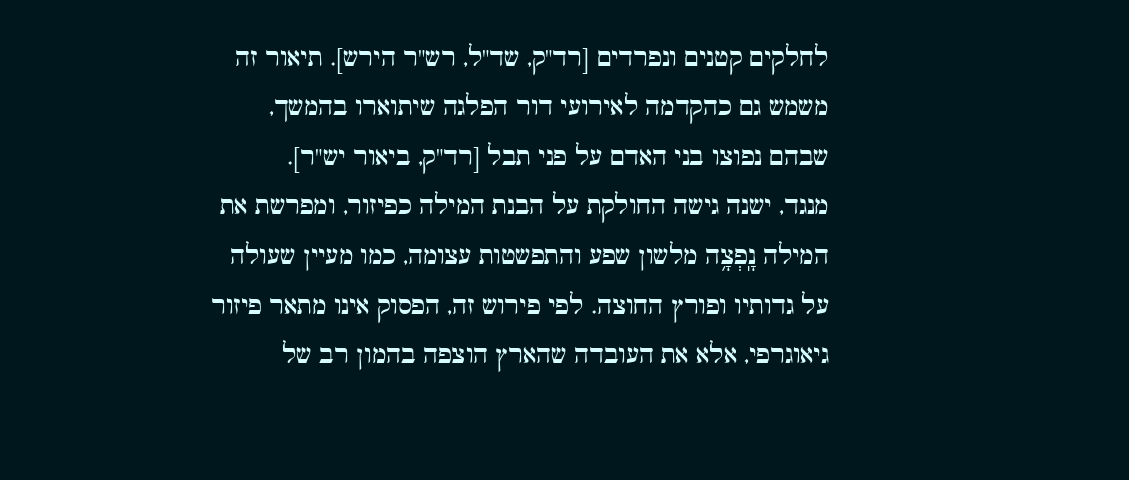לחלקים קטנים ונפרדים [רד"ק, שד"ל, רש"ר הירש]. תיאור זה משמש גם כהקדמה לאירועי דור הפלגה שיתוארו בהמשך, שבהם נפוצו בני האדם על פני תבל [רד"ק, ביאור יש"ר].
מנגד, ישנה גישה החולקת על הבנת המילה כפיזור, ומפרשת את המילה נָֽפְצָ֥ה מלשון שפע והתפשטות עצומה, כמו מעיין שעולה על גדותיו ופורץ החוצה. לפי פירוש זה, הפסוק אינו מתאר פיזור גיאוגרפי, אלא את העובדה שהארץ הוצפה בהמון רב של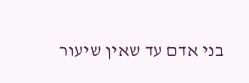בני אדם עד שאין שיעור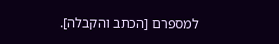למספרם [הכתב והקבלה].